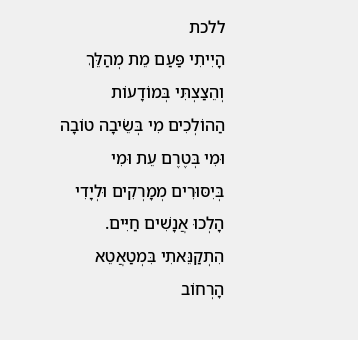ללכת
הָיִיתִי פַּעַם מֵת מְהַלֵּךְ וְהֵצַצְתִּי בְּמוֹדָעוֹת הַהוֹלְכִים מִי בְּשֵׂיבָה טוֹבָה וּמִי בְּטֶרֶם עֵת וּמִי בְּיִסּוּרִים מְמָרְקִים וּלְיָדִי הָלְכוּ אֲנָשִׁים חַיִּים. הִתְקַנֵּאתִי בִּמְטַאֲטֵא הָרְחוֹב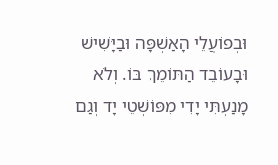וּבְפוֹעֲלֵי הָאַשְׁפָּה וּבַיָּשִׁישׁ וּבָעוֹבֵד הַתּוֹמֵךְ בּוֹ. וְלֹא מָנַעְתִּי יָדִי מִפּוֹשְׁטֵי יָד וְגַם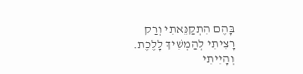בָּהֶם הִתְקַנֵּאתִי וְרַק רָצִיתִי לְהַמְשִׁיךְ לָלֶכֶת. וְהָיִיתִי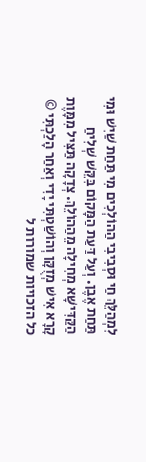לִמְהַלֵּךְ חַי וּסְבִיבִי הַהוֹלְכִים מִי תַּחַת שַׁיִשׁ וּמִי תַּחַת אֶבֶן. וְעַל דַּעַת הַמָּקוֹם בִּקֵּשׁ שְׁלִיחַ הַקַּדִּישָּׁא מְחִילָה מֵהַהוֹלֵךְ. צְדָקָה תַּצִּיל מִמָּוֶת קָרָא אִישׁ מְזֻקָּן וְהוֹשַׁטְתִּי יָדִי וְאַחַר הָלַכְתִּי © כל הזכויות שמורות ל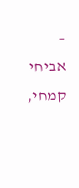– אביחי קמחי,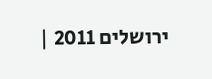ירושלים 2011 |